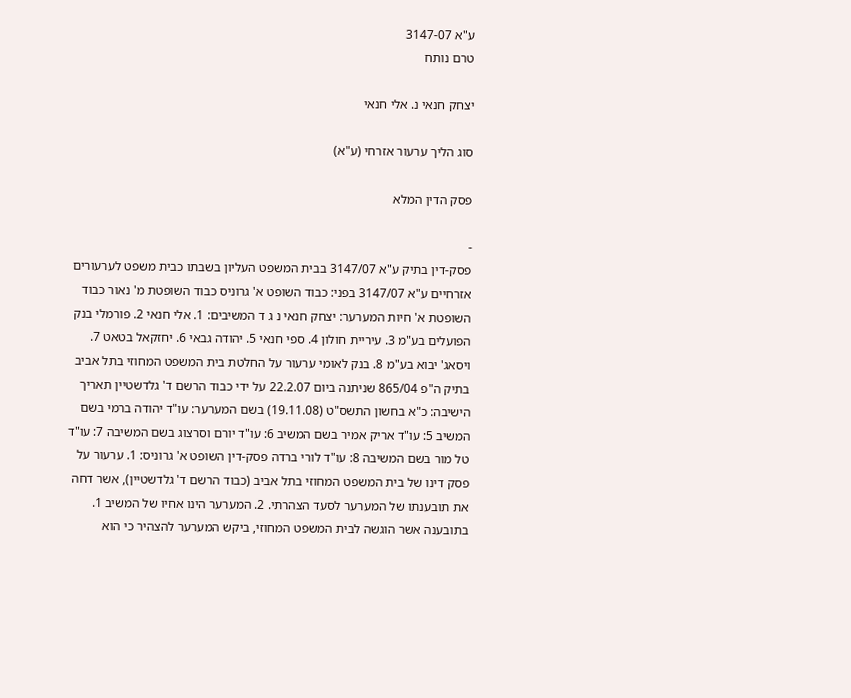ע"א 3147-07
טרם נותח

יצחק חנאי נ. אלי חנאי

סוג הליך ערעור אזרחי (ע"א)

פסק הדין המלא

-
פסק-דין בתיק ע"א 3147/07 בבית המשפט העליון בשבתו כבית משפט לערעורים אזרחיים ע"א 3147/07 בפני: כבוד השופט א' גרוניס כבוד השופטת מ' נאור כבוד השופטת א' חיות המערער: יצחק חנאי נ ג ד המשיבים: 1. אלי חנאי 2. פורמלי בנק הפועלים בע"מ 3. עיריית חולון 4. ספי חנאי 5. יהודה גבאי 6. יחזקאל בטאט 7. ויסאג' יבוא בע"מ 8. בנק לאומי ערעור על החלטת בית המשפט המחוזי בתל אביב בתיק ה"פ 865/04 שניתנה ביום 22.2.07 על ידי כבוד הרשם ד' גלדשטיין תאריך הישיבה: כ"א בחשון התשס"ט (19.11.08) בשם המערער: עו"ד יהודה ברמי בשם המשיב 5: עו"ד אריק אמיר בשם המשיב 6: עו"ד יורם וסרצוג בשם המשיבה 7: עו"ד טל מור בשם המשיבה 8: עו"ד לורי ברדה פסק-דין השופט א' גרוניס: 1. ערעור על פסק דינו של בית המשפט המחוזי בתל אביב (כבוד הרשם ד' גלדשטיין), אשר דחה את תובענתו של המערער לסעד הצהרתי. 2. המערער הינו אחיו של המשיב 1. בתובענה אשר הוגשה לבית המשפט המחוזי, ביקש המערער להצהיר כי הוא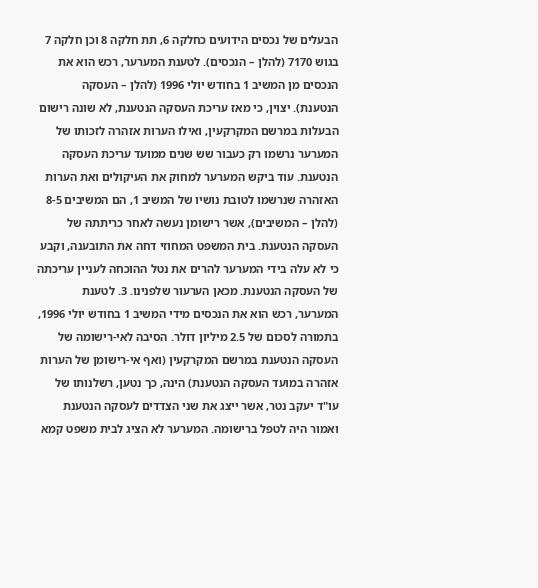הבעלים של נכסים הידועים כחלקה 6, תת חלקה 8 וכן חלקה 7 בגוש 7170 (להלן – הנכסים). לטענת המערער, רכש הוא את הנכסים מן המשיב 1 בחודש יולי 1996 (להלן – העסקה הנטענת). יצוין, כי מאז עריכת העסקה הנטענת, לא שונה רישום הבעלות במרשם המקרקעין, ואילו הערות אזהרה לזכותו של המערער נרשמו רק כעבור שש שנים ממועד עריכת העסקה הנטענת. עוד ביקש המערער למחוק את העיקולים ואת הערות האזהרה שנרשמו לטובת נושיו של המשיב 1, הם המשיבים 8-5 (להלן – המשיבים), אשר רישומן נעשה לאחר כריתתה של העסקה הנטענת. בית המשפט המחוזי דחה את התובענה, וקבע כי לא עלה בידי המערער להרים את נטל ההוכחה לעניין עריכתה של העסקה הנטענת. מכאן הערעור שלפנינו. 3. לטענת המערער, רכש הוא את הנכסים מידי המשיב 1 בחודש יולי 1996, בתמורה לסכום של 2.5 מיליון דולר. הסיבה לאי-רישומה של העסקה הנטענת במרשם המקרקעין (ואף אי-רישומן של הערות אזהרה במועד העסקה הנטענת) הינה, כך נטען, רשלנותו של עו"ד יעקב נטר, אשר ייצג את שני הצדדים לעסקה הנטענת ואמור היה לטפל ברישומה. המערער לא הציג לבית משפט קמא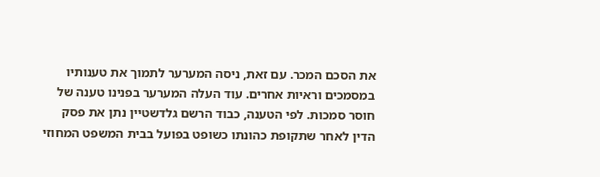את הסכם המכר. עם זאת, ניסה המערער לתמוך את טענותיו במסמכים וראיות אחרים. עוד העלה המערער בפנינו טענה של חוסר סמכות. לפי הטענה, כבוד הרשם גלדשטיין נתן את פסק הדין לאחר שתקופת כהונתו כשופט בפועל בבית המשפט המחוזי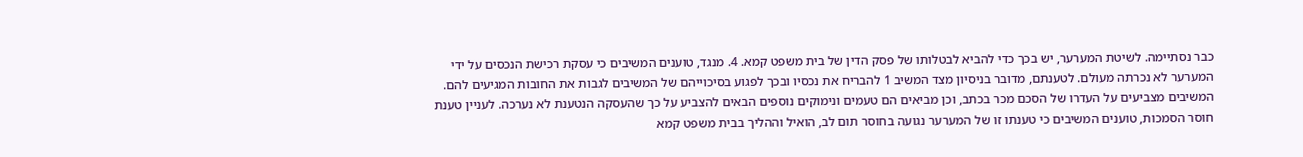כבר נסתיימה. לשיטת המערער, יש בכך כדי להביא לבטלותו של פסק הדין של בית משפט קמא. 4. מנגד, טוענים המשיבים כי עסקת רכישת הנכסים על ידי המערער לא נכרתה מעולם. לטענתם, מדובר בניסיון מצד המשיב 1 להבריח את נכסיו ובכך לפגוע בסיכוייהם של המשיבים לגבות את החובות המגיעים להם. המשיבים מצביעים על העדרו של הסכם מכר בכתב, וכן מביאים הם טעמים ונימוקים נוספים הבאים להצביע על כך שהעסקה הנטענת לא נערכה. לעניין טענת חוסר הסמכות, טוענים המשיבים כי טענתו זו של המערער נגועה בחוסר תום לב, הואיל וההליך בבית משפט קמא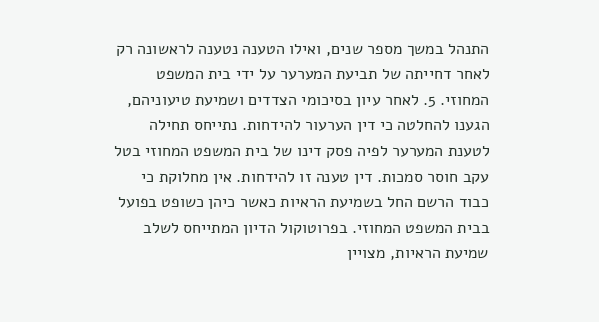התנהל במשך מספר שנים, ואילו הטענה נטענה לראשונה רק לאחר דחייתה של תביעת המערער על ידי בית המשפט המחוזי. 5. לאחר עיון בסיכומי הצדדים ושמיעת טיעוניהם, הגענו להחלטה כי דין הערעור להידחות. נתייחס תחילה לטענת המערער לפיה פסק דינו של בית המשפט המחוזי בטל עקב חוסר סמכות. דין טענה זו להידחות. אין מחלוקת כי כבוד הרשם החל בשמיעת הראיות כאשר כיהן כשופט בפועל בבית המשפט המחוזי. בפרוטוקול הדיון המתייחס לשלב שמיעת הראיות, מצויין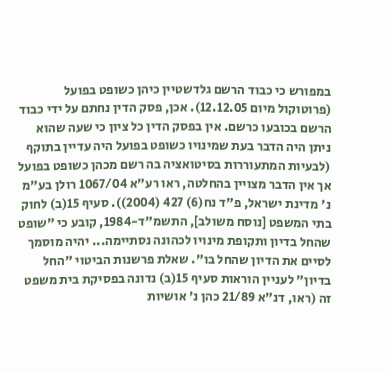במפורש כי כבוד הרשם גלדשטיין כיהן כשופט בפועל (פרוטוקול מיום 12.12.05). אכן, פסק הדין נחתם על ידי כבוד הרשם בכובעו כרשם. אין בפסק הדין כל ציון כי שעה שהוא ניתן היה הדבר בעת שמינויו כשופט בפועל היה עדיין בתוקף (לבעיות המתעוררות בסיטואציה בה רשם מכהן כשופט בפועל אך אין הדבר מצויין בהחלטה, ראו רע"א 1067/04 רולן בע"מ נ' מדינת ישראל, פ"ד נח(6) 427 (2004)). סעיף 15(ב) לחוק בתי המשפט [נוסח משולב], התשמ"ד-1984, קובע כי "שופט שהחל בדיון ותקופת מינויו לכהונה נסתיימה... יהיה מוסמך לסיים את הדיון שהחל בו". שאלת פרשנות הביטוי "החל בדיון" לעניין הוראות סעיף 15(ב) נדונה בפסיקת בית משפט זה (ראו, דנ"א 21/89 כהן נ' אושיות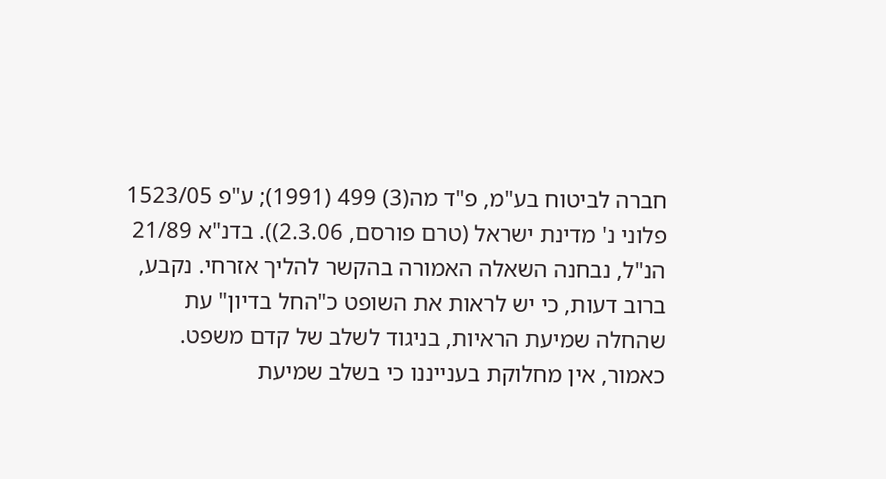חברה לביטוח בע"מ, פ"ד מה(3) 499 (1991); ע"פ 1523/05 פלוני נ' מדינת ישראל (טרם פורסם, 2.3.06)). בדנ"א 21/89 הנ"ל, נבחנה השאלה האמורה בהקשר להליך אזרחי. נקבע, ברוב דעות, כי יש לראות את השופט כ"החל בדיון" עת שהחלה שמיעת הראיות, בניגוד לשלב של קדם משפט. כאמור, אין מחלוקת בענייננו כי בשלב שמיעת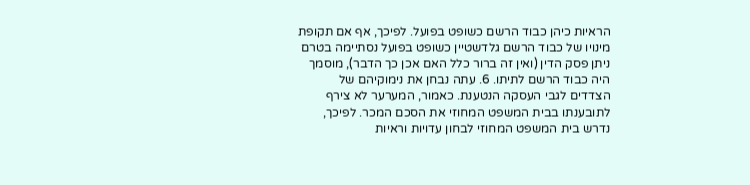הראיות כיהן כבוד הרשם כשופט בפועל. לפיכך, אף אם תקופת מינויו של כבוד הרשם גלדשטיין כשופט בפועל נסתיימה בטרם ניתן פסק הדין (ואין זה ברור כלל האם אכן כך הדבר), מוסמך היה כבוד הרשם לתיתו. 6. עתה נבחן את נימוקיהם של הצדדים לגבי העסקה הנטענת. כאמור, המערער לא צירף לתובענתו בבית המשפט המחוזי את הסכם המכר. לפיכך, נדרש בית המשפט המחוזי לבחון עדויות וראיות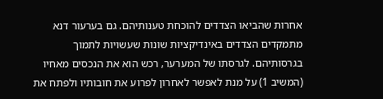אחרות שהביאו הצדדים להוכחת טענותיהם. גם בערעור דנא מתמקדים הצדדים באינדיקציות שונות שעשויות לתמוך בגרסותיהם. לגרסתו של המערער, רכש הוא את הנכסים מאחיו (המשיב 1) על מנת לאפשר לאחרון לפרוע את חובותיו ולפתח את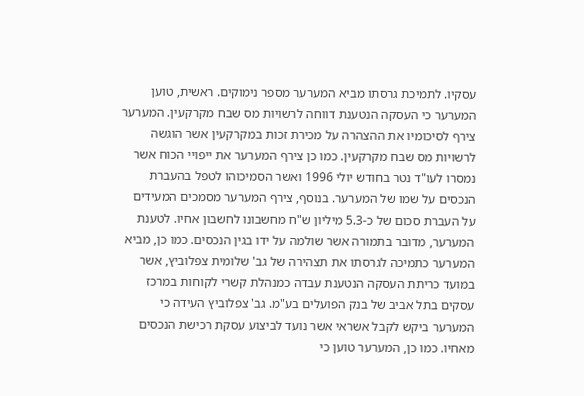עסקיו. לתמיכת גרסתו מביא המערער מספר נימוקים. ראשית, טוען המערער כי העסקה הנטענת דווחה לרשויות מס שבח מקרקעין. המערער צירף לסיכומיו את ההצהרה על מכירת זכות במקרקעין אשר הוגשה לרשויות מס שבח מקרקעין. כמו כן צירף המערער את ייפויי הכוח אשר נמסרו לעו"ד נטר בחודש יולי 1996 ואשר הסמיכוהו לטפל בהעברת הנכסים על שמו של המערער. בנוסף, צירף המערער מסמכים המעידים על העברת סכום של כ-5.3 מיליון ש"ח מחשבונו לחשבון אחיו. לטענת המערער, מדובר בתמורה אשר שולמה על ידו בגין הנכסים. כמו כן, מביא המערער כתמיכה לגרסתו את תצהירה של גב' שלומית צפלוביץ, אשר במועד כריתת העסקה הנטענת עבדה כמנהלת קשרי לקוחות במרכז עסקים בתל אביב של בנק הפועלים בע"מ. גב' צפלוביץ העידה כי המערער ביקש לקבל אשראי אשר נועד לביצוע עסקת רכישת הנכסים מאחיו. כמו כן, המערער טוען כי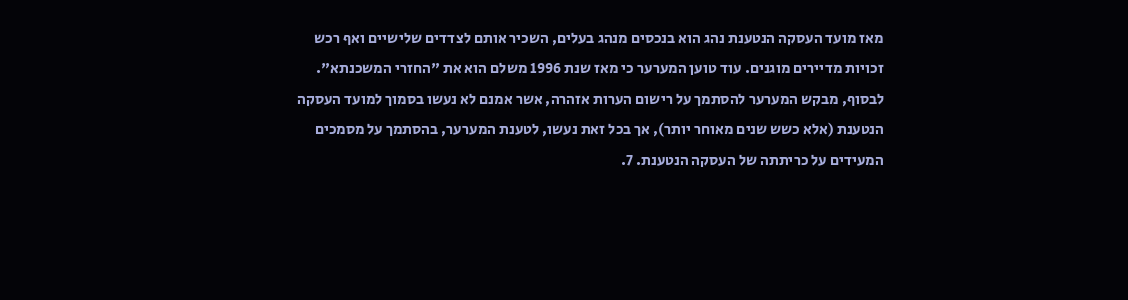מאז מועד העסקה הנטענת נהג הוא בנכסים מנהג בעלים, השכיר אותם לצדדים שלישיים ואף רכש זכויות מדיירים מוגנים. עוד טוען המערער כי מאז שנת 1996 משלם הוא את "החזרי המשכנתא". לבסוף, מבקש המערער להסתמך על רישום הערות אזהרה, אשר אמנם לא נעשו בסמוך למועד העסקה הנטענת (אלא כשש שנים מאוחר יותר), אך בכל זאת נעשו, לטענת המערער, בהסתמך על מסמכים המעידים על כריתתה של העסקה הנטענת. 7.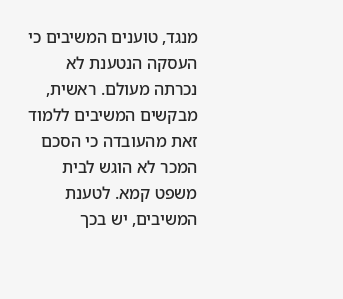מנגד, טוענים המשיבים כי העסקה הנטענת לא נכרתה מעולם. ראשית, מבקשים המשיבים ללמוד זאת מהעובדה כי הסכם המכר לא הוגש לבית משפט קמא. לטענת המשיבים, יש בכך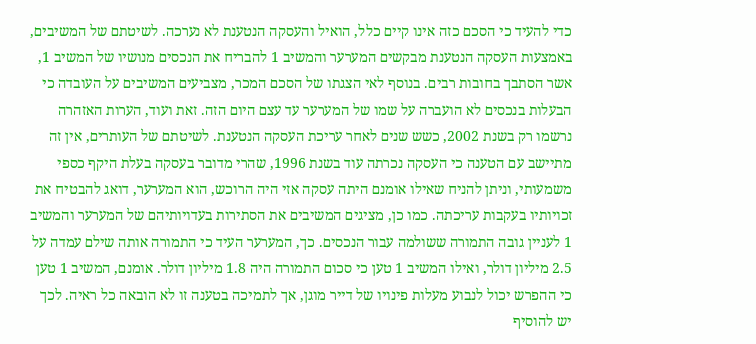כדי להעיד כי הסכם כזה אינו קיים כלל, הואיל והעסקה הנטענת לא נערכה. לשיטתם של המשיבים, באמצעות העסקה הנטענת מבקשים המערער והמשיב 1 להבריח את הנכסים מנושיו של המשיב 1, אשר הסתבך בחובות רבים. בנוסף לאי הצגתו של הסכם המכר, מצביעים המשיבים על העובדה כי הבעלות בנכסים לא הועברה על שמו של המערער עד עצם היום הזה. זאת ועוד, הערות האזהרה נרשמו רק בשנת 2002, כשש שנים לאחר עריכת העסקה הנטענת. לשיטתם של העותרים, אין זה מתיישב עם הטענה כי העסקה נכרתה עוד בשנת 1996, שהרי מדובר בעסקה בעלת היקף כספי משמעותי, וניתן להניח שאילו אומנם היתה עסקה אזי היה הרוכש, הוא המערער, דואג להבטיח את זכויותיו בעקבות עריכתה. כמו כן, מציגים המשיבים את הסתירות בעדויותיהם של המערער והמשיב 1 לעניין גובה התמורה ששולמה עבור הנכסים. כך, המערער העיד כי התמורה אותה שילם עמדה על 2.5 מיליון דולר, ואילו המשיב 1 טען כי סכום התמורה היה 1.8 מיליון דולר. אומנם, המשיב 1 טען כי ההפרש יכול לנבוע מעלות פינויו של דייר מוגן, אך לתמיכה בטענה זו לא הובאה כל ראיה. לכך יש להוסיף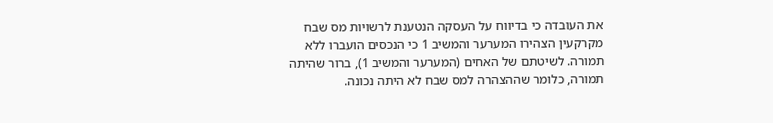את העובדה כי בדיווח על העסקה הנטענת לרשויות מס שבח מקרקעין הצהירו המערער והמשיב 1 כי הנכסים הועברו ללא תמורה. לשיטתם של האחים (המערער והמשיב 1), ברור שהיתה תמורה, כלומר שההצהרה למס שבח לא היתה נכונה.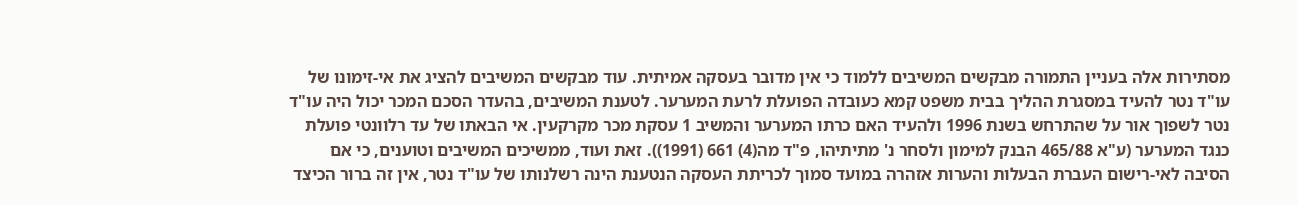מסתירות אלה בעניין התמורה מבקשים המשיבים ללמוד כי אין מדובר בעסקה אמיתית. עוד מבקשים המשיבים להציג את אי-זימונו של עו"ד נטר להעיד במסגרת ההליך בבית משפט קמא כעובדה הפועלת לרעת המערער. לטענת המשיבים, בהעדר הסכם המכר יכול היה עו"ד נטר לשפוך אור על שהתרחש בשנת 1996 ולהעיד האם כרתו המערער והמשיב 1 עסקת מכר מקרקעין. אי הבאתו של עד רלוונטי פועלת כנגד המערער (ע"א 465/88 הבנק למימון ולסחר נ' מתיתיהו, פ"ד מה(4) 661 (1991)). זאת ועוד, ממשיכים המשיבים וטוענים, כי אם הסיבה לאי-רישום העברת הבעלות והערות אזהרה במועד סמוך לכריתת העסקה הנטענת הינה רשלנותו של עו"ד נטר, אין זה ברור הכיצד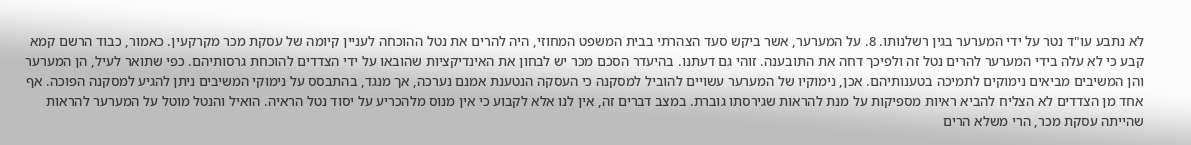לא נתבע עו"ד נטר על ידי המערער בגין רשלנותו. 8. על המערער, אשר ביקש סעד הצהרתי בבית המשפט המחוזי, היה להרים את נטל ההוכחה לעניין קיומה של עסקת מכר מקרקעין. כאמור, כבוד הרשם קמא קבע כי לא עלה בידי המערער להרים נטל זה ולפיכך דחה את התובענה. זוהי גם דעתנו. בהיעדר הסכם מכר יש לבחון את האינדיקציות שהובאו על ידי הצדדים להוכחת גרסותיהם. כפי שתואר לעיל, הן המערער והן המשיבים מביאים נימוקים לתמיכה בטענותיהם. אכן, נימוקיו של המערער עשויים להוביל למסקנה כי העסקה הנטענת אמנם נערכה, אך מנגד, בהתבסס על נימוקי המשיבים ניתן להגיע למסקנה הפוכה. אף אחד מן הצדדים לא הצליח להביא ראיות מספיקות על מנת להראות שגירסתו גוברת. במצב דברים זה, אין לנו אלא לקבוע כי אין מנוס מלהכריע על יסוד נטל הראיה. הואיל והנטל מוטל על המערער להראות שהייתה עסקת מכר, הרי משלא הרים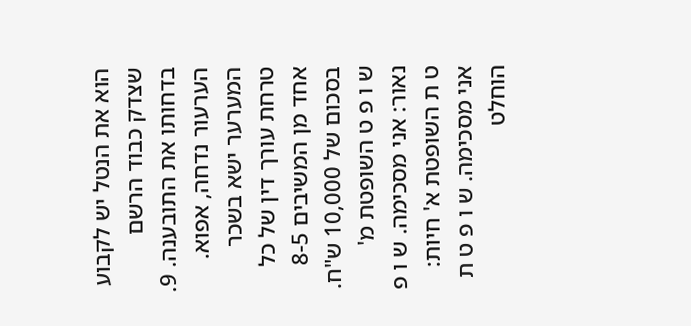הוא את הנטל יש לקבוע שצדק כבוד הרשם בדחותו את התובענה. 9. הערעור נדחה, אפוא. המערער ישא בשכר טרחת עורך דין של כל אחד מן המשיבים 8-5 בסכום של 10,000 ש"ח. ש ו פ ט השופטת מ' נאור: אני מסכימה. ש ו פ ט ת השופטת א' חיות: אני מסכימה. ש ו פ ט ת הוחלט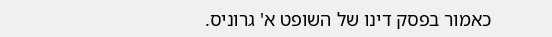כאמור בפסק דינו של השופט א' גרוניס.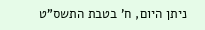ניתן היום, ח' בטבת התשס"ט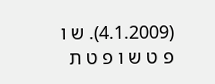(4.1.2009). ש ו פ ט ש ו פ ט ת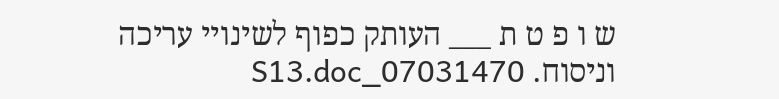ש ו פ ט ת ___ העותק כפוף לשינויי עריכה וניסוח. 07031470_S13.doc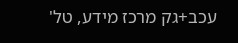עכב+גק מרכז מידע, טל'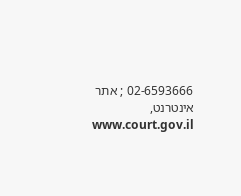02-6593666 ; אתר אינטרנט, www.court.gov.il